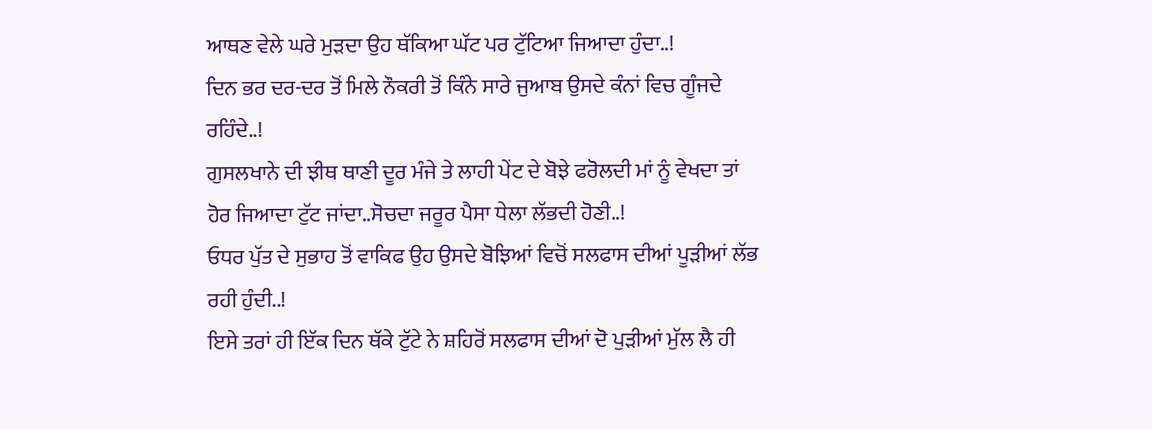ਆਥਣ ਵੇਲੇ ਘਰੇ ਮੁੜਦਾ ਉਹ ਥੱਕਿਆ ਘੱਟ ਪਰ ਟੁੱਟਿਆ ਜਿਆਦਾ ਹੁੰਦਾ..!
ਦਿਨ ਭਰ ਦਰ-ਦਰ ਤੋਂ ਮਿਲੇ ਨੌਕਰੀ ਤੋਂ ਕਿੰਨੇ ਸਾਰੇ ਜੁਆਬ ਉਸਦੇ ਕੰਨਾਂ ਵਿਚ ਗੂੰਜਦੇ ਰਹਿੰਦੇ..!
ਗੁਸਲਖਾਨੇ ਦੀ ਝੀਥ ਥਾਣੀ ਦੂਰ ਮੰਜੇ ਤੇ ਲਾਹੀ ਪੇਂਟ ਦੇ ਬੋਝੇ ਫਰੋਲਦੀ ਮਾਂ ਨੂੰ ਵੇਖਦਾ ਤਾਂ ਹੋਰ ਜਿਆਦਾ ਟੁੱਟ ਜਾਂਦਾ..ਸੋਚਦਾ ਜਰੂਰ ਪੈਸਾ ਧੇਲਾ ਲੱਭਦੀ ਹੋਣੀ..!
ਓਧਰ ਪੁੱਤ ਦੇ ਸੁਭਾਹ ਤੋਂ ਵਾਕਿਫ ਉਹ ਉਸਦੇ ਬੋਝਿਆਂ ਵਿਚੋਂ ਸਲਫਾਸ ਦੀਆਂ ਪੂੜੀਆਂ ਲੱਭ ਰਹੀ ਹੁੰਦੀ..!
ਇਸੇ ਤਰਾਂ ਹੀ ਇੱਕ ਦਿਨ ਥੱਕੇ ਟੁੱਟੇ ਨੇ ਸ਼ਹਿਰੋਂ ਸਲਫਾਸ ਦੀਆਂ ਦੋ ਪੁੜੀਆਂ ਮੁੱਲ ਲੈ ਹੀ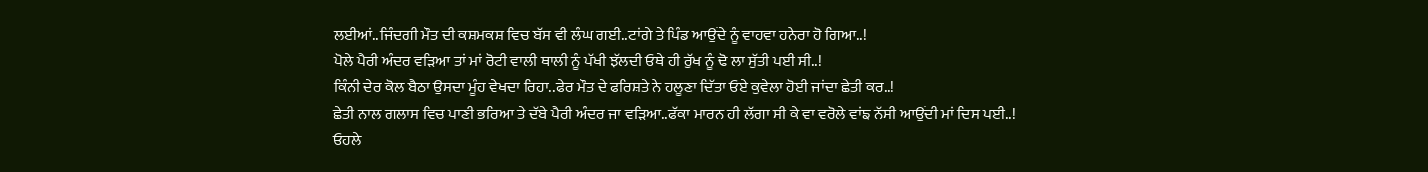ਲਈਆਂ..ਜਿੰਦਗੀ ਮੌਤ ਦੀ ਕਸ਼ਮਕਸ਼ ਵਿਚ ਬੱਸ ਵੀ ਲੰਘ ਗਈ..ਟਾਂਗੇ ਤੇ ਪਿੰਡ ਆਉਂਦੇ ਨੂੰ ਵਾਹਵਾ ਹਨੇਰਾ ਹੋ ਗਿਆ..!
ਪੋਲੇ ਪੈਰੀ ਅੰਦਰ ਵੜਿਆ ਤਾਂ ਮਾਂ ਰੋਟੀ ਵਾਲੀ ਥਾਲੀ ਨੂੰ ਪੱਖੀ ਝੱਲਦੀ ਓਥੇ ਹੀ ਰੁੱਖ ਨੂੰ ਢੋ ਲਾ ਸੁੱਤੀ ਪਈ ਸੀ..!
ਕਿੰਨੀ ਦੇਰ ਕੋਲ ਬੈਠਾ ਉਸਦਾ ਮੂੰਹ ਵੇਖਦਾ ਰਿਹਾ..ਫੇਰ ਮੌਤ ਦੇ ਫਰਿਸ਼ਤੇ ਨੇ ਹਲੂਣਾ ਦਿੱਤਾ ਓਏ ਕੁਵੇਲਾ ਹੋਈ ਜਾਂਦਾ ਛੇਤੀ ਕਰ..!
ਛੇਤੀ ਨਾਲ ਗਲਾਸ ਵਿਚ ਪਾਣੀ ਭਰਿਆ ਤੇ ਦੱਬੇ ਪੈਰੀ ਅੰਦਰ ਜਾ ਵੜਿਆ..ਫੱਕਾ ਮਾਰਨ ਹੀ ਲੱਗਾ ਸੀ ਕੇ ਵਾ ਵਰੋਲੇ ਵਾਂਙ ਨੱਸੀ ਆਉਂਦੀ ਮਾਂ ਦਿਸ ਪਈ..!
ਓਹਲੇ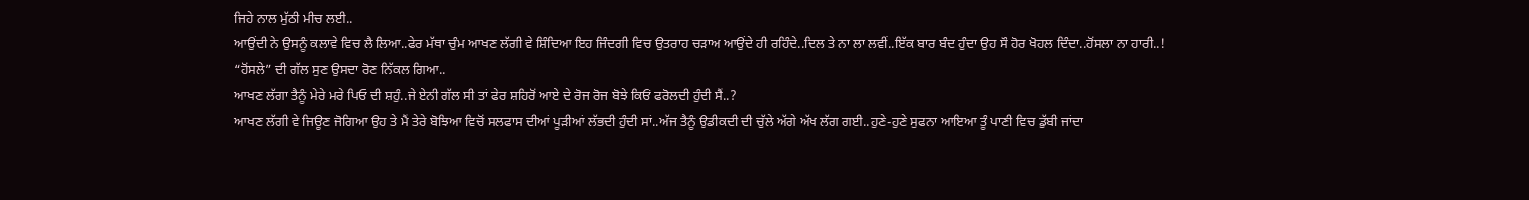ਜਿਹੇ ਨਾਲ ਮੁੱਠੀ ਮੀਚ ਲਈ..
ਆਉਂਦੀ ਨੇ ਉਸਨੂੰ ਕਲਾਵੇ ਵਿਚ ਲੈ ਲਿਆ..ਫੇਰ ਮੱਥਾ ਚੁੰਮ ਆਖਣ ਲੱਗੀ ਵੇ ਸ਼ਿੰਦਿਆ ਇਹ ਜਿੰਦਗੀ ਵਿਚ ਉਤਰਾਹ ਚੜਾਅ ਆਉਂਦੇ ਹੀ ਰਹਿੰਦੇ..ਦਿਲ ਤੇ ਨਾ ਲਾ ਲਵੀਂ..ਇੱਕ ਬਾਰ ਬੰਦ ਹੁੰਦਾ ਉਹ ਸੌ ਹੋਰ ਖੋਹਲ ਦਿੰਦਾ..ਹੋਂਸਲਾ ਨਾ ਹਾਰੀ..!
“ਹੋਂਸਲੇ” ਦੀ ਗੱਲ ਸੁਣ ਉਸਦਾ ਰੋਣ ਨਿੱਕਲ ਗਿਆ..
ਆਖਣ ਲੱਗਾ ਤੈਨੂੰ ਮੇਰੇ ਮਰੇ ਪਿਓ ਦੀ ਸ਼ਹੁੰ..ਜੇ ਏਨੀ ਗੱਲ ਸੀ ਤਾਂ ਫੇਰ ਸ਼ਹਿਰੋਂ ਆਏ ਦੇ ਰੋਜ ਰੋਜ ਬੋਝੇ ਕਿਓਂ ਫਰੋਲਦੀ ਹੁੰਦੀ ਸੈਂ..?
ਆਖਣ ਲੱਗੀ ਵੇ ਜਿਊਣ ਜੋਗਿਆ ਉਹ ਤੇ ਮੈਂ ਤੇਰੇ ਬੋਝਿਆ ਵਿਚੋਂ ਸਲਫਾਸ ਦੀਆਂ ਪੂੜੀਆਂ ਲੱਭਦੀ ਹੁੰਦੀ ਸਾਂ..ਅੱਜ ਤੈਨੂੰ ਉਡੀਕਦੀ ਦੀ ਚੁੱਲੇ ਅੱਗੇ ਅੱਖ ਲੱਗ ਗਈ..ਹੁਣੇ-ਹੁਣੇ ਸੁਫਨਾ ਆਇਆ ਤੂੰ ਪਾਣੀ ਵਿਚ ਡੁੱਬੀ ਜਾਂਦਾ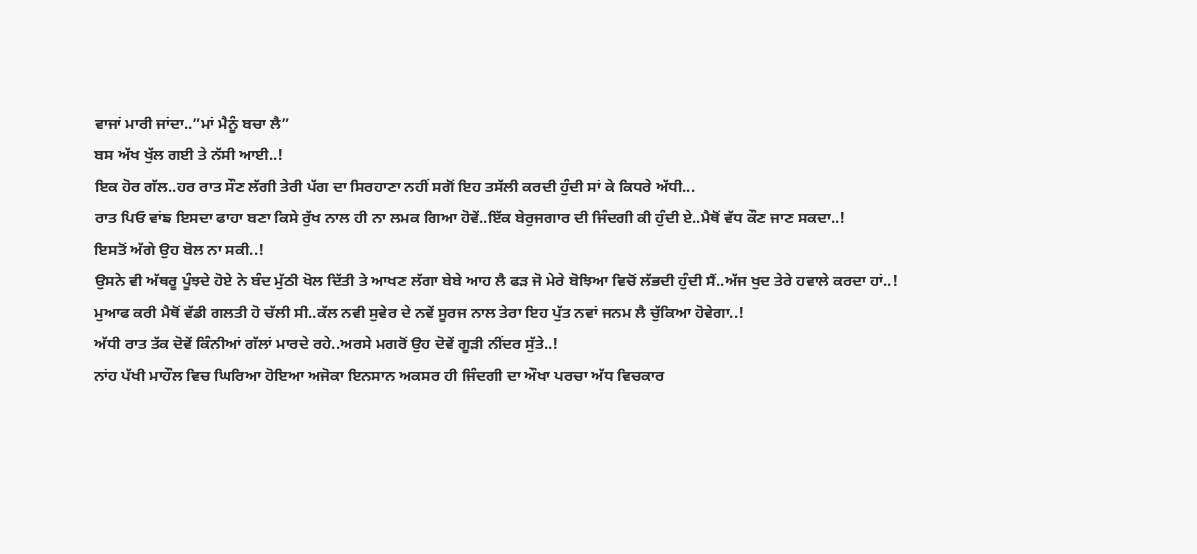ਵਾਜਾਂ ਮਾਰੀ ਜਾਂਦਾ..”ਮਾਂ ਮੈਨੂੰ ਬਚਾ ਲੈ”
ਬਸ ਅੱਖ ਖੁੱਲ ਗਈ ਤੇ ਨੱਸੀ ਆਈ..!
ਇਕ ਹੋਰ ਗੱਲ..ਹਰ ਰਾਤ ਸੌਣ ਲੱਗੀ ਤੇਰੀ ਪੱਗ ਦਾ ਸਿਰਹਾਣਾ ਨਹੀਂ ਸਗੋਂ ਇਹ ਤਸੱਲੀ ਕਰਦੀ ਹੁੰਦੀ ਸਾਂ ਕੇ ਕਿਧਰੇ ਅੱਧੀ...
ਰਾਤ ਪਿਓ ਵਾਂਙ ਇਸਦਾ ਫਾਹਾ ਬਣਾ ਕਿਸੇ ਰੁੱਖ ਨਾਲ ਹੀ ਨਾ ਲਮਕ ਗਿਆ ਹੋਵੇਂ..ਇੱਕ ਬੇਰੁਜਗਾਰ ਦੀ ਜਿੰਦਗੀ ਕੀ ਹੁੰਦੀ ਏ..ਮੈਥੋਂ ਵੱਧ ਕੌਣ ਜਾਣ ਸਕਦਾ..!
ਇਸਤੋਂ ਅੱਗੇ ਉਹ ਬੋਲ ਨਾ ਸਕੀ..!
ਉਸਨੇ ਵੀ ਅੱਥਰੂ ਪੂੰਝਦੇ ਹੋਏ ਨੇ ਬੰਦ ਮੁੱਠੀ ਖੋਲ ਦਿੱਤੀ ਤੇ ਆਖਣ ਲੱਗਾ ਬੇਬੇ ਆਹ ਲੈ ਫੜ ਜੋ ਮੇਰੇ ਬੋਝਿਆ ਵਿਚੋਂ ਲੱਭਦੀ ਹੁੰਦੀ ਸੈਂ..ਅੱਜ ਖੁਦ ਤੇਰੇ ਹਵਾਲੇ ਕਰਦਾ ਹਾਂ..!
ਮੁਆਫ ਕਰੀ ਮੈਥੋਂ ਵੱਡੀ ਗਲਤੀ ਹੋ ਚੱਲੀ ਸੀ..ਕੱਲ ਨਵੀ ਸੁਵੇਰ ਦੇ ਨਵੇਂ ਸੂਰਜ ਨਾਲ ਤੇਰਾ ਇਹ ਪੁੱਤ ਨਵਾਂ ਜਨਮ ਲੈ ਚੁੱਕਿਆ ਹੋਵੇਗਾ..!
ਅੱਧੀ ਰਾਤ ਤੱਕ ਦੋਵੇਂ ਕਿੰਨੀਆਂ ਗੱਲਾਂ ਮਾਰਦੇ ਰਹੇ..ਅਰਸੇ ਮਗਰੋਂ ਉਹ ਦੋਵੇਂ ਗੂੜੀ ਨੀਂਦਰ ਸੁੱਤੇ..!
ਨਾਂਹ ਪੱਖੀ ਮਾਹੌਲ ਵਿਚ ਘਿਰਿਆ ਹੋਇਆ ਅਜੋਕਾ ਇਨਸਾਨ ਅਕਸਰ ਹੀ ਜਿੰਦਗੀ ਦਾ ਔਖਾ ਪਰਚਾ ਅੱਧ ਵਿਚਕਾਰ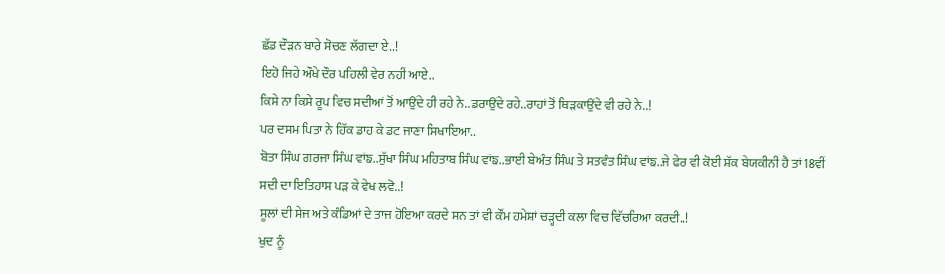ਛੱਡ ਦੌੜਨ ਬਾਰੇ ਸੋਚਣ ਲੱਗਦਾ ਏ..!
ਇਹੋ ਜਿਹੇ ਔਖੇ ਦੌਰ ਪਹਿਲੀ ਵੇਰ ਨਹੀਂ ਆਏ..
ਕਿਸੇ ਨਾ ਕਿਸੇ ਰੂਪ ਵਿਚ ਸਦੀਆਂ ਤੋਂ ਆਉਂਦੇ ਹੀ ਰਹੇ ਨੇ..ਡਰਾਉਂਦੇ ਰਹੇ..ਰਾਹਾਂ ਤੋਂ ਥਿੜਕਾਉਂਦੇ ਵੀ ਰਹੇ ਨੇ..!
ਪਰ ਦਸਮ ਪਿਤਾ ਨੇ ਹਿੱਕ ਡਾਹ ਕੇ ਡਟ ਜਾਣਾ ਸਿਖਾਇਆ..
ਬੋਤਾ ਸਿੰਘ ਗਰਜਾ ਸਿੰਘ ਵਾਂਙ..ਸੁੱਖਾ ਸਿੰਘ ਮਹਿਤਾਬ ਸਿੰਘ ਵਾਂਙ..ਭਾਈ ਬੇਅੰਤ ਸਿੰਘ ਤੇ ਸਤਵੰਤ ਸਿੰਘ ਵਾਂਙ..ਜੇ ਫੇਰ ਵੀ ਕੋਈ ਸ਼ੱਕ ਬੇਯਕੀਨੀ ਹੈ ਤਾਂ 18ਵੀਂ ਸਦੀ ਦਾ ਇਤਿਹਾਸ ਪੜ ਕੇ ਵੇਖ ਲਵੋ..!
ਸੂਲਾਂ ਦੀ ਸੇਜ ਅਤੇ ਕੰਡਿਆਂ ਦੇ ਤਾਜ ਹੋਇਆ ਕਰਦੇ ਸਨ ਤਾਂ ਵੀ ਕੌਂਮ ਹਮੇਸ਼ਾਂ ਚੜ੍ਹਦੀ ਕਲਾ ਵਿਚ ਵਿੱਚਰਿਆ ਕਰਦੀ..!
ਖੁਦ ਨੂੰ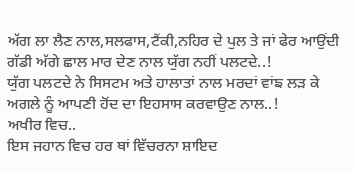ਅੱਗ ਲਾ ਲੈਣ ਨਾਲ,ਸਲਫਾਸ,ਟੈਂਕੀ,ਨਹਿਰ ਦੇ ਪੁਲ ਤੇ ਜਾਂ ਫੇਰ ਆਉਂਦੀ ਗੱਡੀ ਅੱਗੇ ਛਾਲ ਮਾਰ ਦੇਣ ਨਾਲ ਯੁੱਗ ਨਹੀਂ ਪਲਟਦੇ..!
ਯੁੱਗ ਪਲਟਦੇ ਨੇ ਸਿਸਟਮ ਅਤੇ ਹਾਲਾਤਾਂ ਨਾਲ ਮਰਦਾਂ ਵਾਂਙ ਲੜ ਕੇ ਅਗਲੇ ਨੂੰ ਆਪਣੀ ਹੋਂਦ ਦਾ ਇਹਸਾਸ ਕਰਵਾਉਣ ਨਾਲ..!
ਅਖੀਰ ਵਿਚ..
ਇਸ ਜਹਾਨ ਵਿਚ ਹਰ ਥਾਂ ਵਿੱਚਰਨਾ ਸ਼ਾਇਦ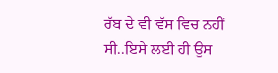ਰੱਬ ਦੇ ਵੀ ਵੱਸ ਵਿਚ ਨਹੀਂ ਸੀ..ਇਸੇ ਲਈ ਹੀ ਉਸ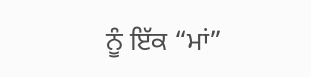ਨੂੰ ਇੱਕ “ਮਾਂ”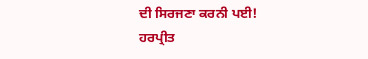ਦੀ ਸਿਰਜਣਾ ਕਰਨੀ ਪਈ!
ਹਰਪ੍ਰੀਤ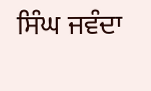ਸਿੰਘ ਜਵੰਦਾ